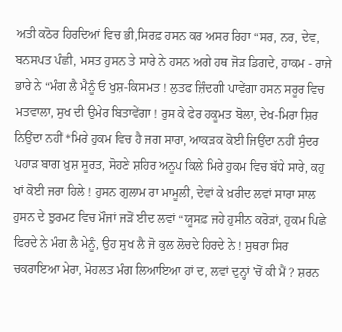ਅਤੀ ਕਠੋਰ ਹਿਰਦਿਆਂ ਵਿਚ ਭੀ,ਸਿਰਫ਼ ਹਸਨ ਕਰ ਅਸਰ ਰਿਹਾ “ਸਰ, ਨਰ, ਦੇਵ, ਬਨਸਪਤ ਪੰਛੀ, ਮਸਤ ਹੁਸਨ ਤੇ ਸਾਰੇ ਨੇ ਹਸਨ ਅਗੇ ਹਥ ਜੋੜ ਡਿਗਦੇ, ਹਾਕਮ - ਰਾਜੇ ਭਾਰੇ ਨੇ “ਮੰਗ ਲੈ ਮੈਨੂੰ ਓ ਖੁਸ਼-ਕਿਸਮਤ ! ਲੁਤਫ ਜ਼ਿੰਦਗੀ ਪਾਵੇਂਗਾ ਹਸਨ ਸਰੂਰ ਵਿਚ ਮਤਵਾਲਾ, ਸੁਖ ਦੀ ਉਮੇਰ ਬਿਤਾਵੇਂਗਾ ! ਰੁਸ ਕੇ ਫੇਰ ਹਕੂਮਤ ਬੋਲਾ, ਦੇਖ-ਮਿਰਾ ਸ਼ਿਰ ਨਿਉਂਦਾ ਨਹੀਂ *ਮਿਰੇ ਹੁਕਮ ਵਿਚ ਹੈ ਜਗ ਸਾਰਾ, ਆਕੜਕ ਕੋਈ ਜਿਉਂਦਾ ਨਹੀਂ ਸੁੰਦਰ ਪਹਾੜ ਬਾਗ ਖ਼ੁਸ਼ ਸੂਰਤ, ਸੋਹਣੇ ਸ਼ਹਿਰ ਅਨੂਪ ਕਿਲੇ ਮਿਰੇ ਹੁਕਮ ਵਿਚ ਬੱਧੇ ਸਾਰੇ, ਕਹੁ ਖਾਂ ਕੋਈ ਜਰਾ ਹਿਲੇ ! ਹੁਸਨ ਗੁਲਾਮ ਰਾ ਮਾਮੂਲੀ, ਦੇਵਾਂ ਕੇ ਖ਼ਰੀਦ ਲਵਾਂ ਸਾਰਾ ਸਾਲ ਹੁਸਨ ਦੇ ਝੁਰਮਟ ਵਿਚ ਮੌਜਾਂ ਜੜੋਂ ਈਦ ਲਵਾਂ “ਯੂਸਫ਼ ਜਹੇ ਹੁਸੀਨ ਕਰੋੜਾਂ, ਹੁਕਮ ਪਿਛੇ ਫਿਰਦੇ ਨੇ ਮੰਗ ਲੈ ਮੇਨੂੰ, ਉਹ ਸੁਖ ਲੈ ਜੋ ਕੁਲ ਲੋਚਦੇ ਹਿਰਦੇ ਨੇ ! ਸੁਥਰਾ ਸਿਰ ਚਕਰਾਇਆ ਮੇਰਾ, ਮੋਹਲਤ ਮੰਗ ਲਿਆਇਆ ਹਾਂ ਦ, ਲਵਾਂ ਦੁਨ੍ਹਾਂ 'ਚੋਂ ਕੀ ਮੈਂ ? ਸ਼ਰਨ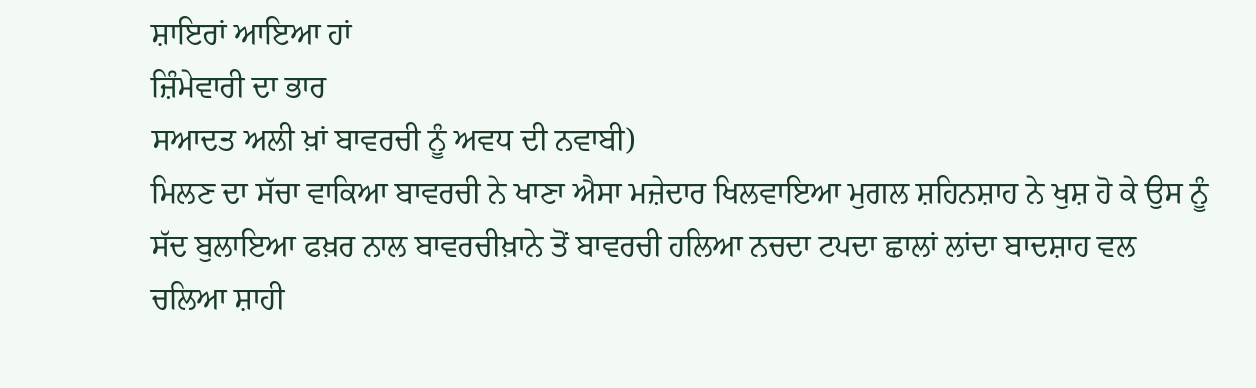ਸ਼ਾਇਰਾਂ ਆਇਆ ਹਾਂ
ਜ਼ਿੰਮੇਵਾਰੀ ਦਾ ਭਾਰ
ਸਆਦਤ ਅਲੀ ਖ਼ਾਂ ਬਾਵਰਚੀ ਨੂੰ ਅਵਧ ਦੀ ਨਵਾਬੀ)
ਮਿਲਣ ਦਾ ਸੱਚਾ ਵਾਕਿਆ ਬਾਵਰਚੀ ਨੇ ਖਾਣਾ ਐਸਾ ਮਜ਼ੇਦਾਰ ਖਿਲਵਾਇਆ ਮੁਗਲ ਸ਼ਹਿਨਸ਼ਾਹ ਨੇ ਖੁਸ਼ ਹੋ ਕੇ ਉਸ ਨੂੰ ਸੱਦ ਬੁਲਾਇਆ ਫਖ਼ਰ ਨਾਲ ਬਾਵਰਚੀਖ਼ਾਨੇ ਤੋਂ ਬਾਵਰਚੀ ਹਲਿਆ ਨਚਦਾ ਟਪਦਾ ਛਾਲਾਂ ਲਾਂਦਾ ਬਾਦਸ਼ਾਹ ਵਲ ਚਲਿਆ ਸ਼ਾਹੀ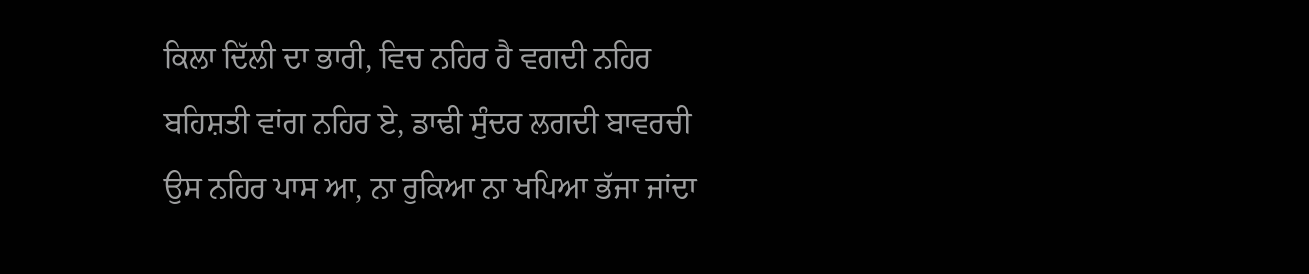ਕਿਲਾ ਦਿੱਲੀ ਦਾ ਭਾਰੀ, ਵਿਚ ਨਹਿਰ ਹੈ ਵਗਦੀ ਨਹਿਰ ਬਹਿਸ਼ਤੀ ਵਾਂਗ ਨਹਿਰ ਏ, ਡਾਢੀ ਸੁੰਦਰ ਲਗਦੀ ਬਾਵਰਚੀ ਉਸ ਨਹਿਰ ਪਾਸ ਆ, ਨਾ ਰੁਕਿਆ ਨਾ ਖਪਿਆ ਭੱਜਾ ਜਾਂਦਾ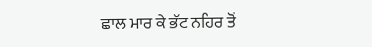ਛਾਲ ਮਾਰ ਕੇ ਭੱਟ ਨਹਿਰ ਤੋਂ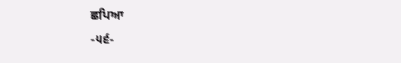ਛਪਿਆ
-੫੬-